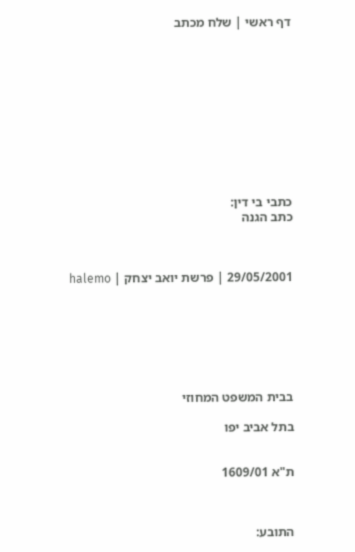דף ראשי | שלח מכתב











כתבי בי דין:
כתב הגנה



29/05/2001 | פרשת יואב יצחק | halemo







בבית המשפט המחוזי

בתל אביב יפו


ת"א 1609/01



התובע: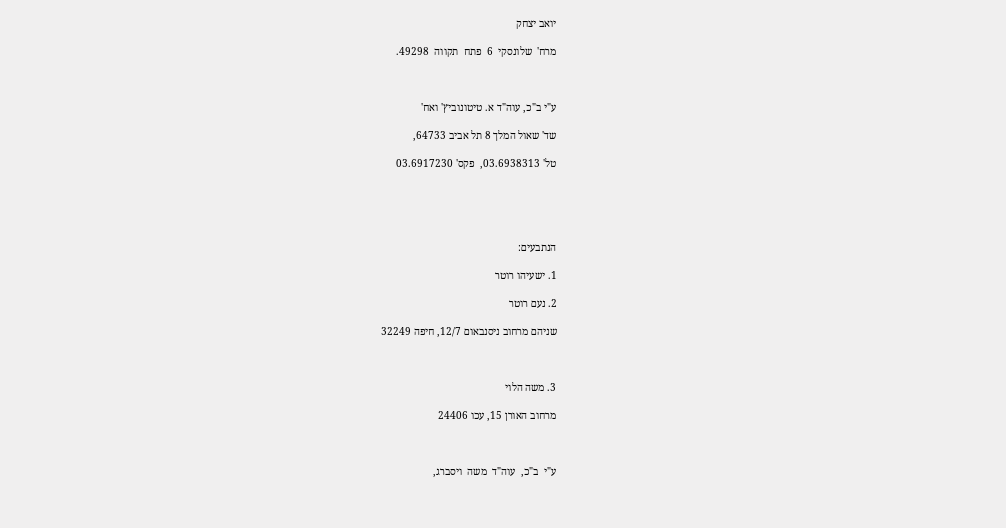יואב יצחק

מרח'  שלונסקי  6  פתח  תקווה  49298.



ע"י ב"כ, עוה"ד א. טיטונוביץ' ואח'

שד' שאול המלך 8 תל אביב 64733,

טל' 03.6938313,  פקס' 03.6917230





הנתבעים:

1. ישעיהו רוטר

2. נעם רוטר

שניהם מרחוב ניסנבאום 12/7, חיפה 32249



3. משה הלוי

מרחוב האורן 15, עכו 24406



ע"י  ב"כ,  עוה"ד  משה  ויסברג,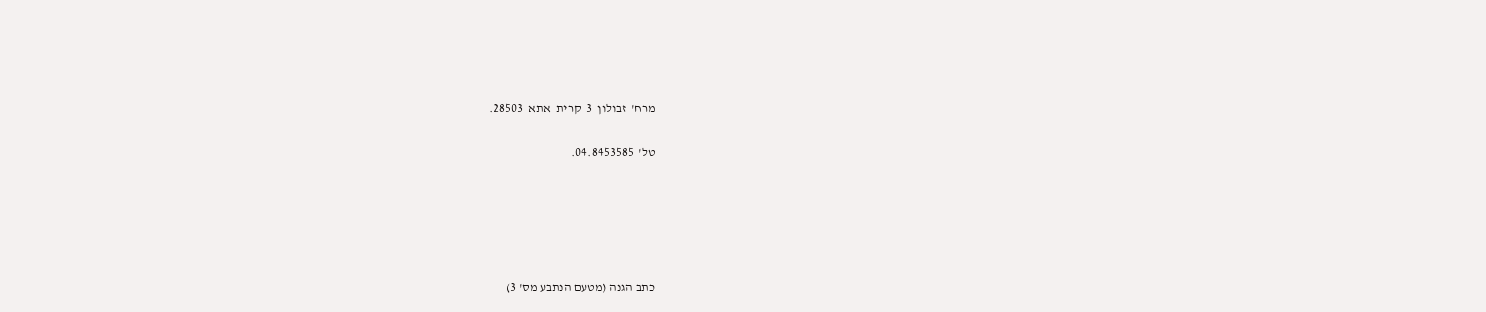מרח'  זבולון  3  קרית  אתא  28503.

טל'  04.8453585.





כתב הגנה (מטעם הנתבע מס' 3)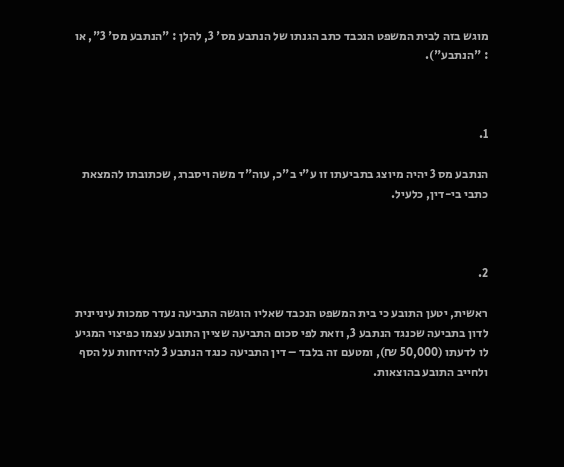מוגש בזה לבית המשפט הנכבד כתב הגנתו של הנתבע מס' 3, להלן : "הנתבע מס' 3", או : "הנתבע").



1.

הנתבע מס 3 יהיה מיוצג בתביעתו זו ע"י ב"כ, עוה"ד משה ויסברג, שכתובתו להמצאת כתבי בי-דין, כלעיל.



2.

ראשית, יטען התובע כי בית המשפט הנכבד שאליו הוגשה התביעה נעדר סמכות עיניינית לדון בתביעה שכנגד הנתבע 3, וזאת לפי סכום התביעה שציין התובע עצמו כפיצוי המגיע לו לדעתו (50,000 ₪), ומטעם זה בלבד – דין התביעה כנגד הנתבע 3 להידחות על הסף ולחייב התובע בהוצאות.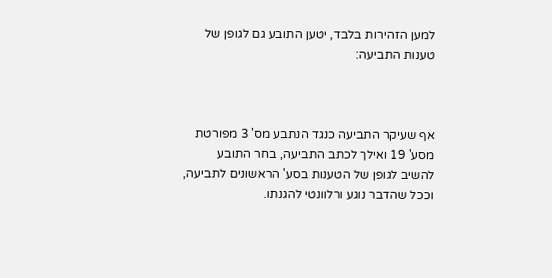למען הזהירות בלבד, יטען התובע גם לגופן של טענות התביעה:



אף שעיקר התביעה כנגד הנתבע מס' 3 מפורטת מסע' 19 ואילך לכתב התביעה, בחר התובע להשיב לגופן של הטענות בסע' הראשונים לתביעה, וככל שהדבר נוגע ורלוונטי להגנתו.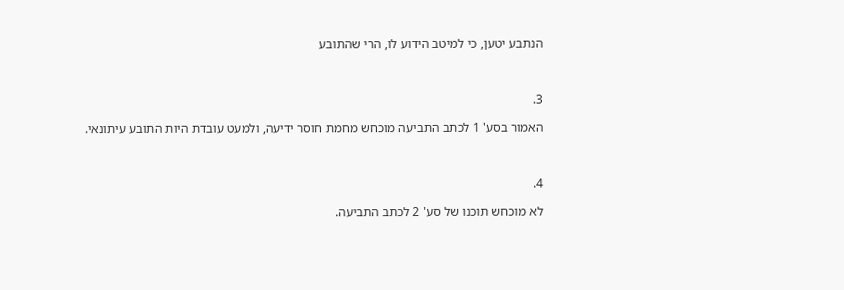הנתבע יטען, כי למיטב הידוע לו, הרי שהתובע



3.

האמור בסע' 1 לכתב התביעה מוכחש מחמת חוסר ידיעה, ולמעט עובדת היות התובע עיתונאי.



4.

לא מוכחש תוכנו של סע' 2 לכתב התביעה.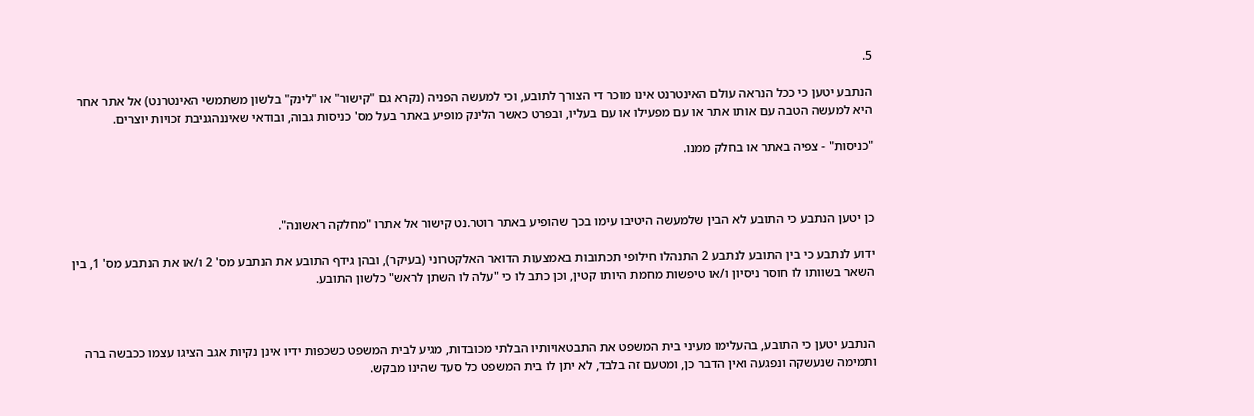5.

הנתבע יטען כי ככל הנראה עולם האינטרנט אינו מוכר די הצורך לתובע, וכי למעשה הפניה (נקרא גם "קישור" או "לינק" בלשון משתמשי האינטרנט) אל אתר אחר היא למעשה הטבה עם אותו אתר או עם מפעילו או עם בעליו, ובפרט כאשר הלינק מופיע באתר בעל מס' כניסות גבוה, ובודאי שאיננהגניבת זכויות יוצרים.

"כניסות" - צפיה באתר או בחלק ממנו.



כן יטען הנתבע כי התובע לא הבין שלמעשה היטיבו עימו בכך שהופיע באתר רוטר.נט קישור אל אתרו "מחלקה ראשונה".

ידוע לנתבע כי בין התובע לנתבע 2 התנהלו חילופי תכתובות באמצעות הדואר האלקטרוני (בעיקר), ובהן גידף התובע את הנתבע מס' 2 ו/או את הנתבע מס' 1, בין השאר בשוותו לו חוסר ניסיון ו/או טיפשות מחמת היותו קטין, וכן כתב לו כי "עלה לו השתן לראש" כלשון התובע.



הנתבע יטען כי התובע, בהעלימו מעיני בית המשפט את התבטאויותיו הבלתי מכובדות, מגיע לבית המשפט כשכפות ידיו אינן נקיות אגב הציגו עצמו ככבשה ברה ותמימה שנעשקה ונפגעה ואין הדבר כן, ומטעם זה בלבד, לא יתן לו בית המשפט כל סעד שהינו מבקש.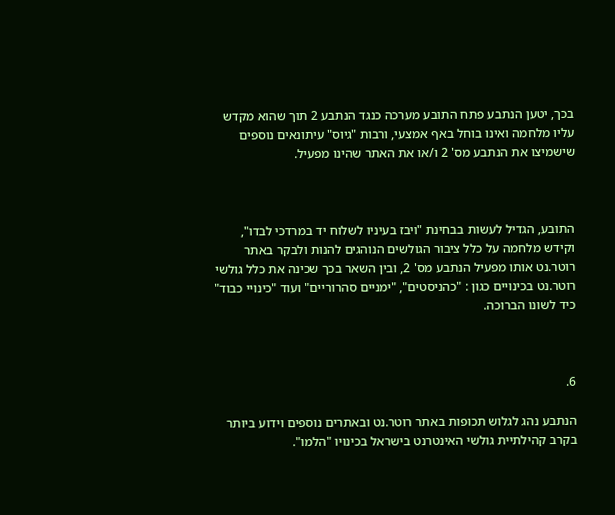בכך, יטען הנתבע פתח התובע מערכה כנגד הנתבע 2 תוך שהוא מקדש עליו מלחמה ואינו בוחל באף אמצעי, ורבות "גיוס" עיתונאים נוספים שישמיצו את הנתבע מס' 2 ו/או את האתר שהינו מפעיל.



התובע, הגדיל לעשות בבחינת "ויבז בעיניו לשלוח יד במרדכי לבדו", וקידש מלחמה על כלל ציבור הגולשים הנוהגים להנות ולבקר באתר רוטר.נט אותו מפעיל הנתבע מס' 2, ובין השאר בכך שכינה את כלל גולשי רוטר.נט בכינויים כגון : "כהניסטים", "ימניים סהרוריים" ועוד "כינויי כבוד" כיד לשונו הברוכה.



6.

הנתבע נהג לגלוש תכופות באתר רוטר.נט ובאתרים נוספים וידוע ביותר בקרב קהילתיית גולשי האינטרנט בישראל בכינויו "הלמו".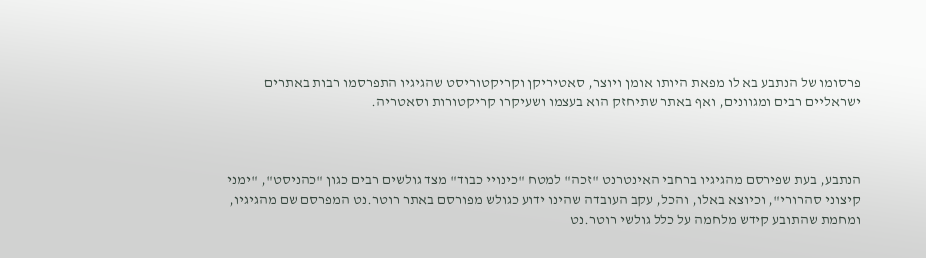פרסומו של הנתבע בא לו מפאת היותו אומן ויוצר, סאטיריקן וקריקטוריסט שהגיגיו התפרסמו רבות באתרים ישראליים רבים ומגוונים, ואף באתר שתיחזק הוא בעצמו ושעיקרו קריקטורות וסאטריה.



הנתבע, בעת שפירסם מהגיגיו ברחבי האינטרנט "זכה" למטח "כינויי כבוד" מצד גולשים רבים כגון "כהניסט", "ימני קיצוני סהרורי", וכיוצא באלו, והכל, עקב העובדה שהינו ידוע כגולש מפורסם באתר רוטר.נט המפרסם שם מהגיגיו, ומחמת שהתובע קידש מלחמה על כלל גולשי רוטר.נט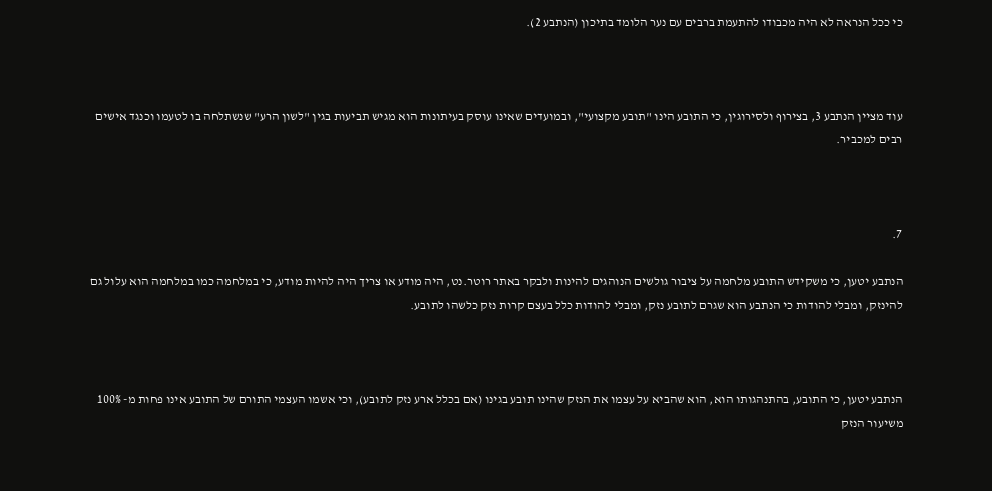כי ככל הנראה לא היה מכבודו להתעמת ברבים עם נער הלומד בתיכון (הנתבע 2).



עוד מציין הנתבע 3, בצירוף ולסירוגין, כי התובע הינו "תובע מקצועי", ובמועדים שאינו עוסק בעיתונות הוא מגיש תביעות בגין "לשון הרע" שנשתלחה בו לטעמו וכנגד אישים רבים למכביר.



7.

הנתבע יטען, כי משקידש התובע מלחמה על ציבור גולשים הנוהגים להינות ולבקר באתר רוטר.נט, היה מודע או צריך היה להיות מודע, כי במלחמה כמו במלחמה הוא עלול גם להינזק, ומבלי להודות כי הנתבע הוא שגרם לתובע נזק, ומבלי להודות כלל בעצם קרות נזק כלשהו לתובע.



הנתבע יטען, כי התובע, בהתנהגותו הוא, הוא שהביא על עצמו את הנזק שהינו תובע בגינו (אם בכלל ארע נזק לתובע), וכי אשמו העצמי התורם של התובע אינו פחות מ- 100% משיעור הנזק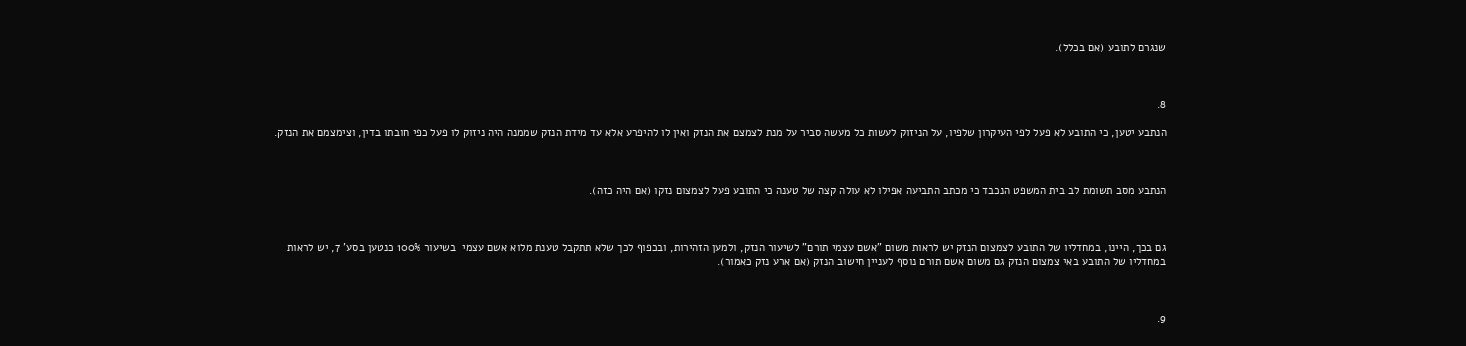שנגרם לתובע (אם בכלל).



8.

הנתבע יטען, כי התובע לא פעל לפי העיקרון שלפיו, על הניזוק לעשות כל מעשה סביר על מנת לצמצם את הנזק ואין לו להיפרע אלא עד מידת הנזק שממנה היה ניזוק לו פעל כפי חובתו בדין, וצימצמם את הנזק.



הנתבע מסב תשומת לב בית המשפט הנכבד כי מכתב התביעה אפילו לא עולה קצה של טענה כי התובע פעל לצמצום נזקו (אם היה כזה).



גם בכך, היינו, במחדליו של התובע לצמצום הנזק יש לראות משום "אשם עצמי תורם" לשיעור הנזק, ולמען הזהירות, ובכפוף לכך שלא תתקבל טענת מלוא אשם עצמי  בשיעור 100% כנטען בסע' 7, יש לראות במחדליו של התובע באי צמצום הנזק גם משום אשם תורם נוסף לעניין חישוב הנזק (אם ארע נזק כאמור).



9.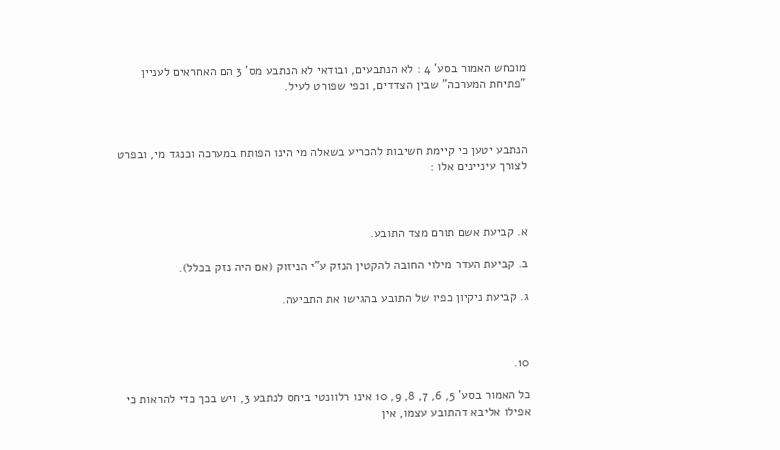מוכחש האמור בסע' 4 : לא הנתבעים, ובודאי לא הנתבע מס' 3 הם האחראים לעניין "פתיחת המערכה" שבין הצדדים, וכפי שפורט לעיל.



הנתבע יטען כי קיימת חשיבות להכריע בשאלה מי הינו הפותח במערכה וכנגד מי, ובפרט לצורך עיניינים אלו :



א. קביעת אשם תורם מצד התובע.

ב. קביעת העדר מילוי החובה להקטין הנזק ע"י הניזוק (אם היה נזק בכלל).

ג. קביעת ניקיון כפיו של התובע בהגישו את התביעה.



10.

כל האמור בסע' 5, 6, 7, 8, 9, 10 אינו רלוונטי ביחס לנתבע 3, ויש בכך כדי להראות כי אפילו אליבא דהתובע עצמו, אין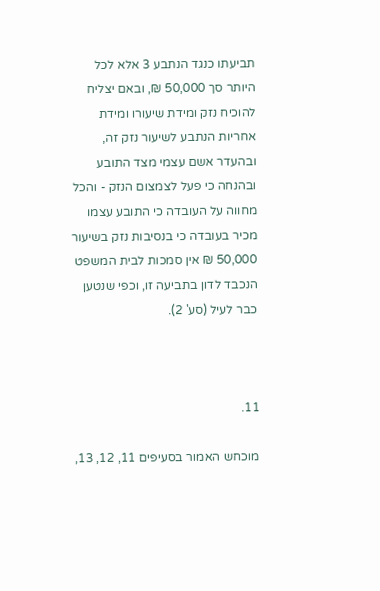תביעתו כנגד הנתבע 3 אלא לכל היותר סך 50,000 ₪, ובאם יצליח להוכיח נזק ומידת שיעורו ומידת אחריות הנתבע לשיעור נזק זה, ובהעדר אשם עצמי מצד התובע ובהנחה כי פעל לצמצום הנזק - והכל מחווה על העובדה כי התובע עצמו מכיר בעובדה כי בנסיבות נזק בשיעור 50,000 ₪ אין סמכות לבית המשפט הנכבד לדון בתביעה זו, וכפי שנטען כבר לעיל (סע' 2).



11.

מוכחש האמור בסעיפים 11, 12, 13,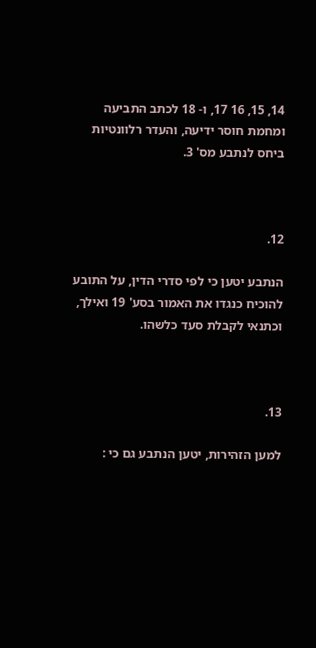14, 15, 16 17, ו- 18 לכתב התביעה ומחמת חוסר ידיעה, והעדר רלוונטיות ביחס לנתבע מס' 3.



12.

הנתבע יטען כי לפי סדרי הדין, על התובע להוכיח כנגדו את האמור בסע' 19 ואילך, וכתנאי לקבלת סעד כלשהו.



13.

למען הזהירות, יטען הנתבע גם כי :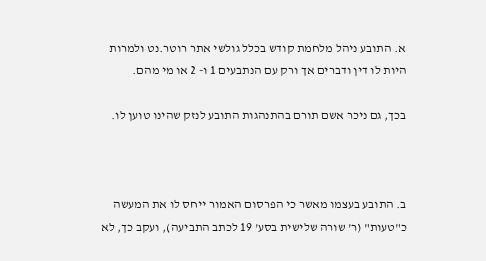א. התובע ניהל מלחמת קודש בכלל גולשי אתר רוטר.נט ולמרות היות לו דין ודברים אך ורק עם הנתבעים 1 ו- 2 או מי מהם.

בכך, גם ניכר אשם תורם בהתנהגות התובע לנזק שהינו טוען לו.



ב. התובע בעצמו מאשר כי הפרסום האמור ייחס לו את המעשה כ"טעות" (ר' שורה שלישית בסע' 19 לכתב התביעה), ועקב כך, לא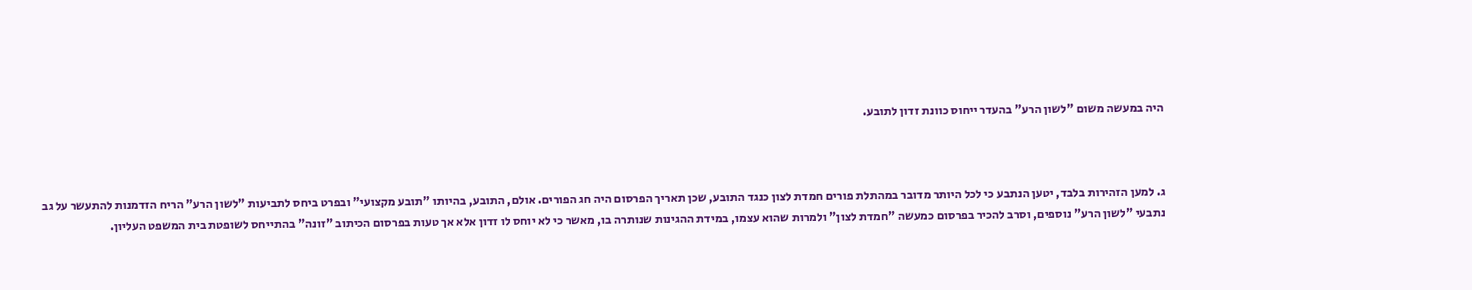היה במעשה משום "לשון הרע" בהעדר ייחוס כוונת זדון לתובע.



ג. למען הזהירות בלבד, יטען הנתבע כי לכל היותר מדובר במהתלת פורים חמדת לצון כנגד התובע, שכן תאריך הפרסום היה חג הפורים. אולם, התובע, בהיותו "תובע מקצועי" ובפרט ביחס לתביעות "לשון הרע" הריח הזדמנות להתעשר על גב נתבעי "לשון הרע" נוספים, וסרב להכיר בפרסום כמעשה "חמדת לצון" ולמרות שהוא עצמו, במידת ההגינות שנותרה בו, מאשר כי לא יוחס לו זדון אלא אך טעות בפרסום הכיתוב "זונה" בהתייחס לשופטת בית המשפט העליון.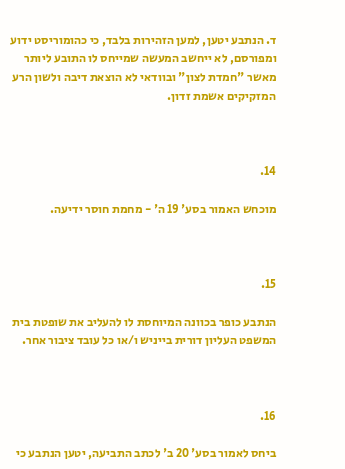ד. הנתבע יטען, למען הזהירות בלבד, כי כהומוריסט ידוע ומפורסם, לא ייחשב המעשה שמייחס לו התובע ליותר מאשר "חמדת לצון" ובוודאי לא הוצאת דיבה ולשון הרע המזקיקים אשמת זדון.



14.

מוכחש האמור בסע' 19 ה' - מחמת חוסר ידיעה.



15.

הנתבע כופר בכוונה המיוחסת לו להעליב את שופטת בית המשפט העליון דורית בייניש ו/או כל עובד ציבור אחר.



16.

ביחס לאמור בסע' 20 ב' לכתב התביעה, יטען הנתבע כי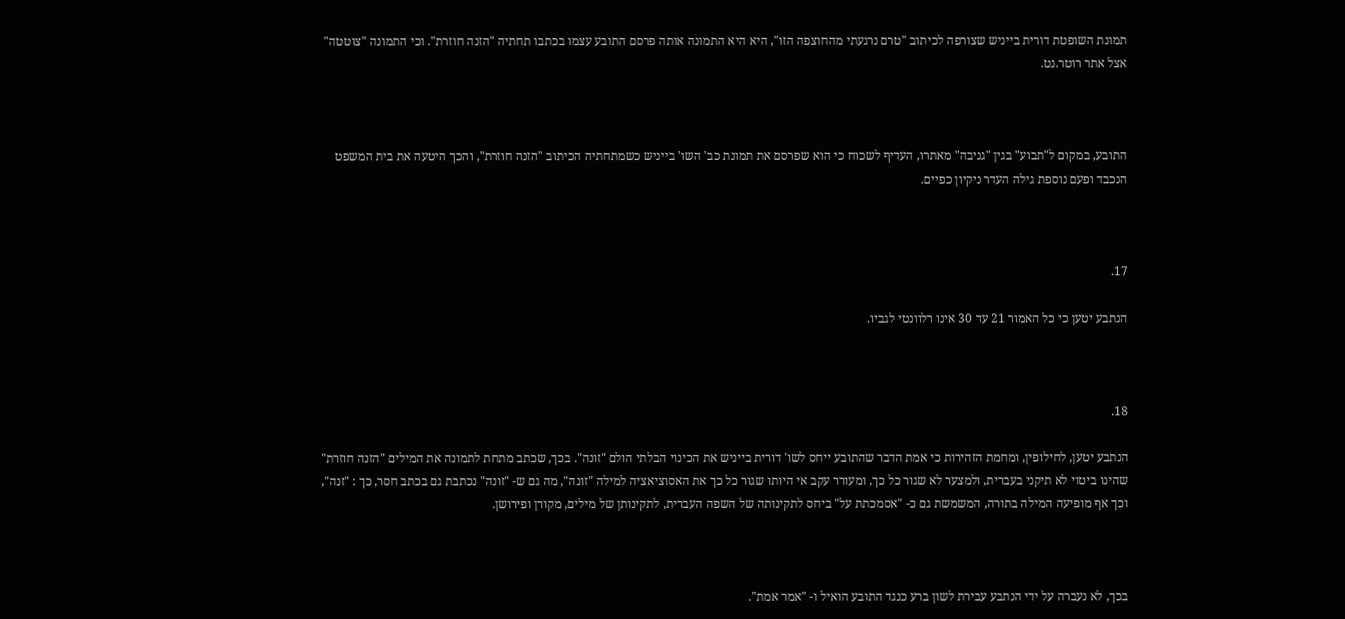תמונת השופטת דורית בייניש שצורפה לכיתוב "טרם נרגעתי מהחוצפה הזו", היא היא התמונה אותה פרסם התובע עצמו בכתבו תחתיה "הזנה חוזרת". וכי התמונה "צוטטה" אצל אתר רוטר.נט.



התובע, במקום ל"תבוע" בגין "גניבה" מאתרו, העדיף לשכוח כי הוא שפרסם את תמונת כב' השו' בייניש כשמתחתיה הכיתוב "הזנה חוזרת", והכך היטעה את בית המשפט הנכבד ופעם נוספת גילה העדר ניקיון כפיים.



17.

הנתבע יטען כי כל האמור 21 עד 30 אינו רלוונטי לגביו.



18.

הנתבע יטען, לחילופין, ומחמת הזהירות כי אמת הדבר שהתובע ייחס לשו' דורית בייניש את הכינוי הבלתי הולם "זונה". בכך, שכתב מתחת לתמונה את המילים "הזנה חוזרת" שהינו ביטוי לא תיקני בעברית, ולמצער לא שגור כל כך, ומעורר עקב אי היותו שגור כל כך את האסוציאציה למילה "זונה", מה גם ש- "זונה" נכתבת גם בכתב חסר, כך : "זנה", וכך אף מופיעה המילה בתורה, המשמשת גם כ- "אסמכתת על" ביחס לתקינותה של השפה העברית, לתקינותן של מילים, מקורן ופירושן.



בכך, לא נעברה על ידי הנתבע עבירת לשון ברע כנגד התובע הואיל ו- "אמר אמת".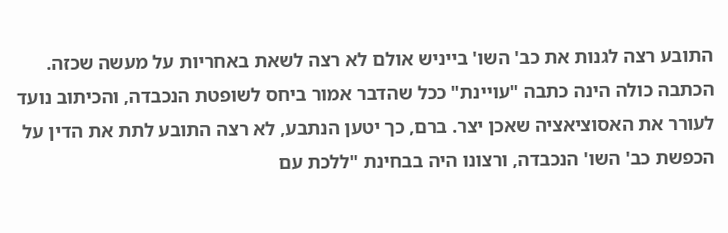התובע רצה לגנות את כב' השו' בייניש אולם לא רצה לשאת באחריות על מעשה שכזה. הכתבה כולה הינה כתבה "עויינת" ככל שהדבר אמור ביחס לשופטת הנכבדה, והכיתוב נועד לעורר את האסוציאציה שאכן יצר. ברם, כך יטען הנתבע, לא רצה התובע לתת את הדין על הכפשת כב' השו' הנכבדה, ורצונו היה בבחינת "ללכת עם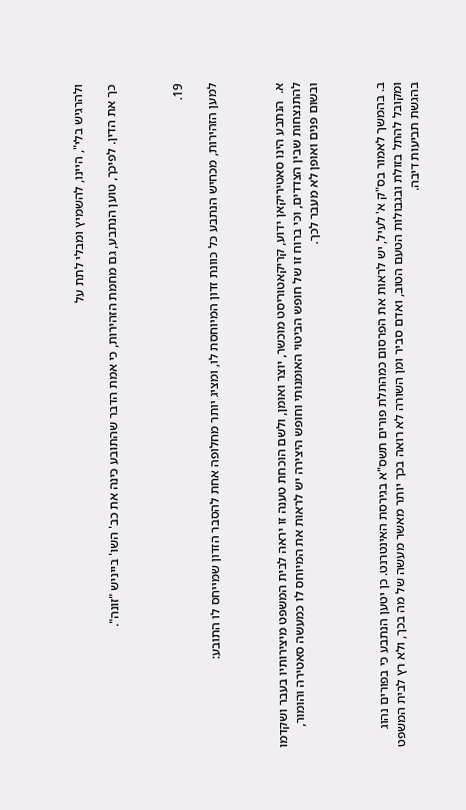ולהרגיש בלי", היינו, להשמיץ ומבלי לתת על

כך את הדין. לפיכך, טוען הנתבע, גם מחמת הזהירות, כי אמת הדבר שהתובע כינה את כב' השו' בייניש "זונה".



19.

למען הזהירות, מכחיש הנתבע כל כוונת זדון המיוחסת לו, ומציג יותר מחלופה אחת להסבר הזדון שמייחס לו התובע:



א.  הנתבע הינו סאטיריקאן ידוע, קריקאטוריסט מוכשר, יוצר ואומן, ולשם הוכחת טענה זו יראה לבית המשפט מיצירותיו בעבר ושקדמו להתנצחות שבין הצדדים, וכי ברוח זו של חופש הביטוי האומנותי וחופש היצירה יש לראות את המיוחס לו כמעשה סאטירה והומור, ובשום פנים ואופן לא מעבר לכך.



ב. בהמשך לאמור בס"ק א' לעיל, יש לראות את הפרסום כמהתלת פורים תשס"א בגירסת האינטרנט. כן יטען הנתבע כי בפורים נהוג ומקובל להתל בזולת ובגבולות הטעם הטוב, ואדם סביר ומן השורה לא רואה בכך יותר מאשר מעשה של מה בכך, ולא רץ לבית המשפט בהגשת תביעות דיבה.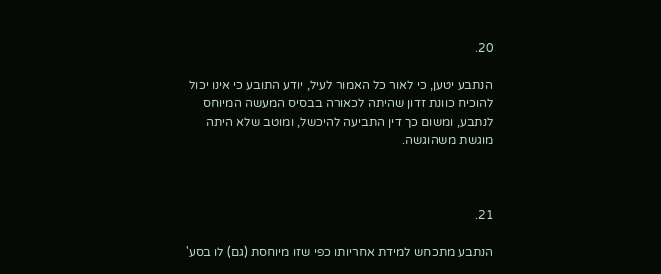20.

הנתבע יטען, כי לאור כל האמור לעיל, יודע התובע כי אינו יכול להוכיח כוונת זדון שהיתה לכאורה בבסיס המעשה המיוחס לנתבע, ומשום כך דין התביעה להיכשל, ומוטב שלא היתה מוגשת משהוגשה.



21.

הנתבע מתכחש למידת אחריותו כפי שזו מיוחסת (גם) לו בסע'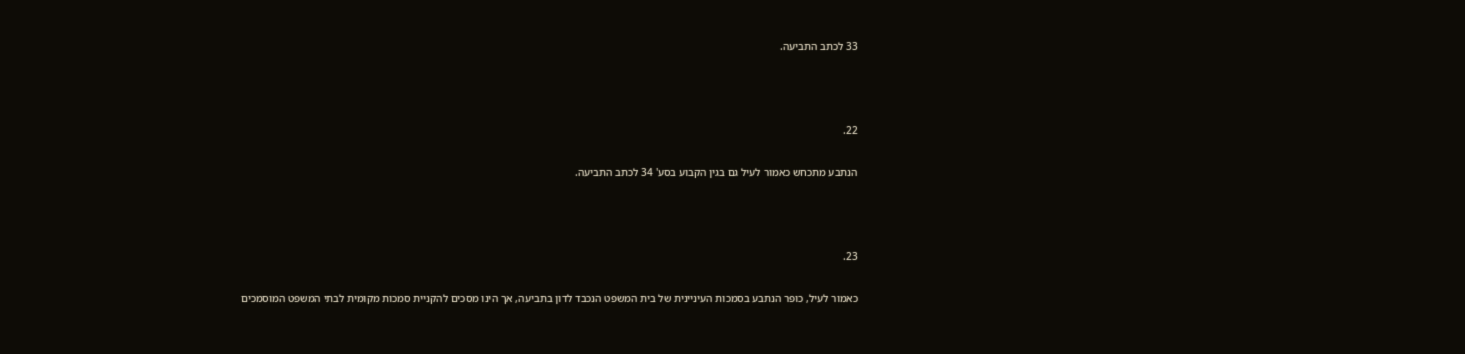33 לכתב התביעה.



22.

הנתבע מתכחש כאמור לעיל גם בגין הקבוע בסע' 34 לכתב התביעה.



23.

כאמור לעיל, כופר הנתבע בסמכות העיניינית של בית המשפט הנכבד לדון בתביעה, אך הינו מסכים להקניית סמכות מקומית לבתי המשפט המוסמכים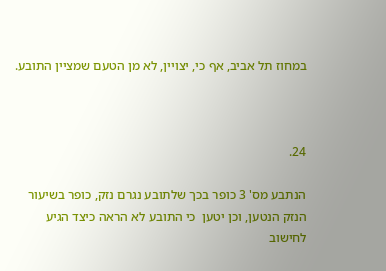במחוז תל אביב, אף כי, יצויין, לא מן הטעם שמציין התובע.



24.

הנתבע מס' 3 כופר בכך שלתובע נגרם נזק, כופר בשיעור הנזק הנטען, וכן יטען  כי התובע לא הראה כיצד הגיע לחישוב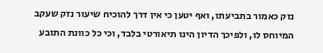נזק כאמור בתביעתו, ואף יטען כי אין דרך להוכיח שיעור נזק שעקב המיוחס לו, ולפיכך הדיון הינו תיאורטי בלבד, וכי כל כוונת התובע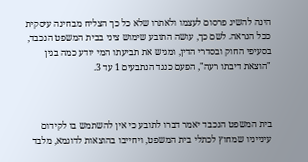הינה להשיג פרסום לעצמו ולאתרו שלא כל כך הצליח מבחינה עיסקית ככל הנראה. לשם כך, עושה התובע שימוש ציני בבית המשפט הנכבד, בסעיפי החוק ובסדרי הדין, ומגיש את תביעתו המי יודע כמה בגין "הוצאת דיבתו רעה", הפעם כנגד הנתבעים 1 עד 3.



בית המשפט הנכבד יאמר דברו לתובע כי אין להשתמש בו לקידום עינייניו שמחוץ לכתלי בית המשפט, ויחייבו בהוצאות לדוגמא, מלבד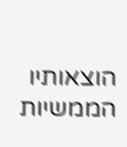הוצאותיו הממשיות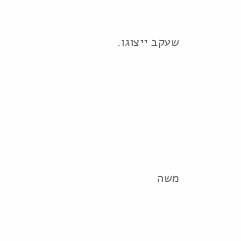שעקב ייצוגו.





משה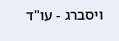ויסברג - עו"ד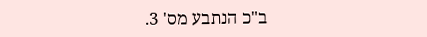ב"כ הנתבע מס' 3.